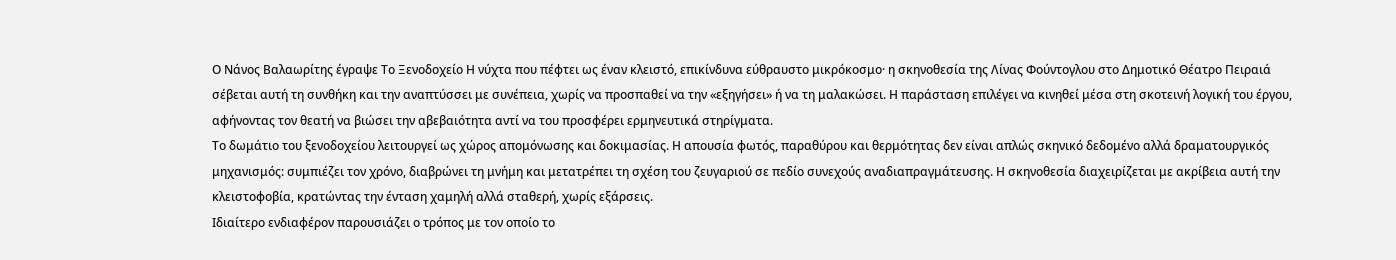Ο Νάνος Βαλαωρίτης έγραψε Το Ξενοδοχείο Η νύχτα που πέφτει ως έναν κλειστό, επικίνδυνα εύθραυστο μικρόκοσμο· η σκηνοθεσία της Λίνας Φούντογλου στο Δημοτικό Θέατρο Πειραιά σέβεται αυτή τη συνθήκη και την αναπτύσσει με συνέπεια, χωρίς να προσπαθεί να την «εξηγήσει» ή να τη μαλακώσει. Η παράσταση επιλέγει να κινηθεί μέσα στη σκοτεινή λογική του έργου, αφήνοντας τον θεατή να βιώσει την αβεβαιότητα αντί να του προσφέρει ερμηνευτικά στηρίγματα.
Το δωμάτιο του ξενοδοχείου λειτουργεί ως χώρος απομόνωσης και δοκιμασίας. Η απουσία φωτός, παραθύρου και θερμότητας δεν είναι απλώς σκηνικό δεδομένο αλλά δραματουργικός μηχανισμός: συμπιέζει τον χρόνο, διαβρώνει τη μνήμη και μετατρέπει τη σχέση του ζευγαριού σε πεδίο συνεχούς αναδιαπραγμάτευσης. Η σκηνοθεσία διαχειρίζεται με ακρίβεια αυτή την κλειστοφοβία, κρατώντας την ένταση χαμηλή αλλά σταθερή, χωρίς εξάρσεις.
Ιδιαίτερο ενδιαφέρον παρουσιάζει ο τρόπος με τον οποίο το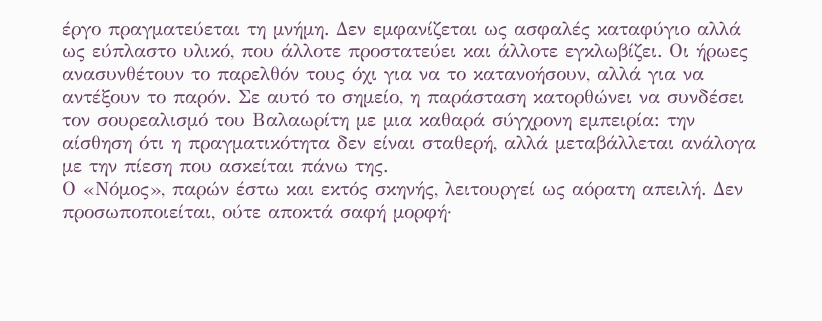έργο πραγματεύεται τη μνήμη. Δεν εμφανίζεται ως ασφαλές καταφύγιο αλλά ως εύπλαστο υλικό, που άλλοτε προστατεύει και άλλοτε εγκλωβίζει. Οι ήρωες ανασυνθέτουν το παρελθόν τους όχι για να το κατανοήσουν, αλλά για να αντέξουν το παρόν. Σε αυτό το σημείο, η παράσταση κατορθώνει να συνδέσει τον σουρεαλισμό του Βαλαωρίτη με μια καθαρά σύγχρονη εμπειρία: την αίσθηση ότι η πραγματικότητα δεν είναι σταθερή, αλλά μεταβάλλεται ανάλογα με την πίεση που ασκείται πάνω της.
Ο «Νόμος», παρών έστω και εκτός σκηνής, λειτουργεί ως αόρατη απειλή. Δεν προσωποποιείται, ούτε αποκτά σαφή μορφή·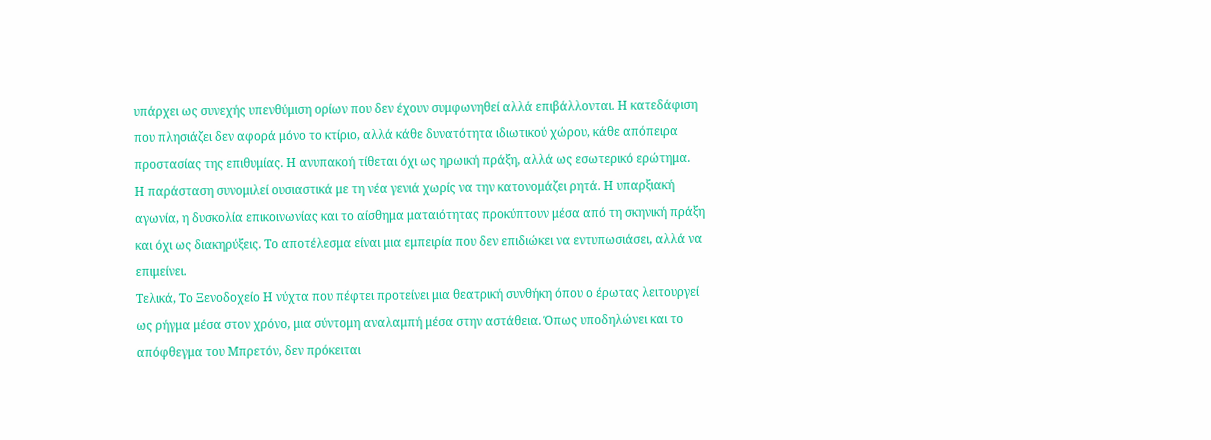υπάρχει ως συνεχής υπενθύμιση ορίων που δεν έχουν συμφωνηθεί αλλά επιβάλλονται. Η κατεδάφιση που πλησιάζει δεν αφορά μόνο το κτίριο, αλλά κάθε δυνατότητα ιδιωτικού χώρου, κάθε απόπειρα προστασίας της επιθυμίας. Η ανυπακοή τίθεται όχι ως ηρωική πράξη, αλλά ως εσωτερικό ερώτημα.
Η παράσταση συνομιλεί ουσιαστικά με τη νέα γενιά χωρίς να την κατονομάζει ρητά. Η υπαρξιακή αγωνία, η δυσκολία επικοινωνίας και το αίσθημα ματαιότητας προκύπτουν μέσα από τη σκηνική πράξη και όχι ως διακηρύξεις. Το αποτέλεσμα είναι μια εμπειρία που δεν επιδιώκει να εντυπωσιάσει, αλλά να επιμείνει.
Τελικά, Το Ξενοδοχείο Η νύχτα που πέφτει προτείνει μια θεατρική συνθήκη όπου ο έρωτας λειτουργεί ως ρήγμα μέσα στον χρόνο, μια σύντομη αναλαμπή μέσα στην αστάθεια. Όπως υποδηλώνει και το απόφθεγμα του Μπρετόν, δεν πρόκειται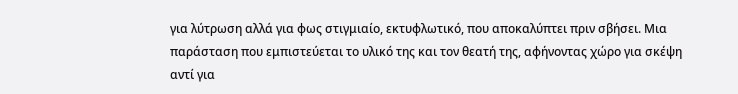για λύτρωση αλλά για φως στιγμιαίο, εκτυφλωτικό, που αποκαλύπτει πριν σβήσει. Μια παράσταση που εμπιστεύεται το υλικό της και τον θεατή της, αφήνοντας χώρο για σκέψη αντί για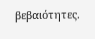βεβαιότητες.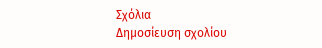Σχόλια
Δημοσίευση σχολίου